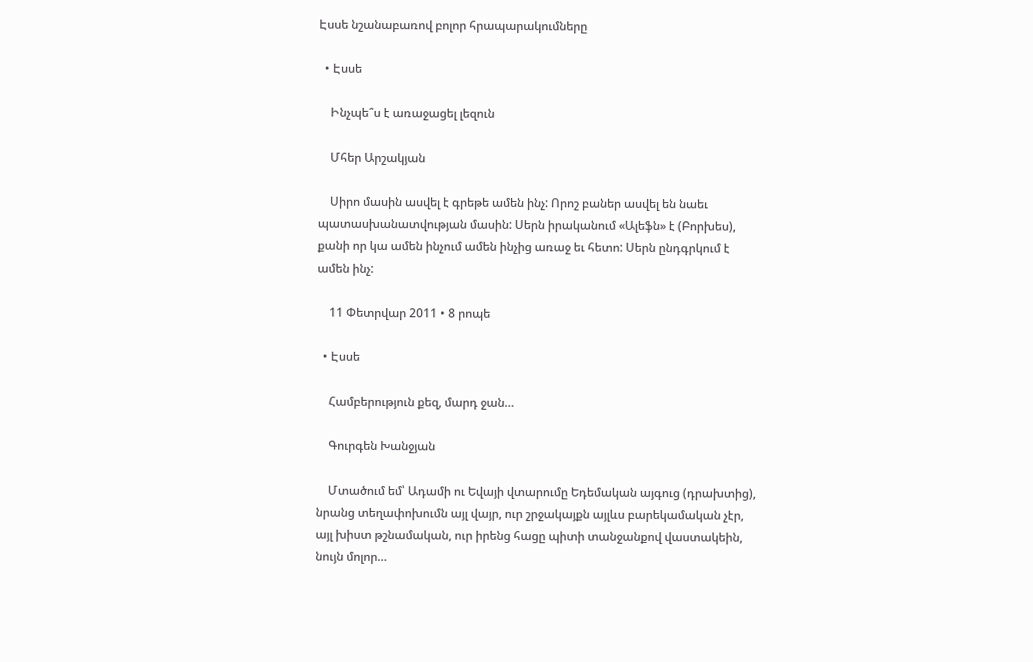Էսսե նշանաբառով բոլոր հրապարակումները

  • Էսսե

    Ինչպե՞ս է առաջացել լեզուն

    Մհեր Արշակյան

    Սիրո մասին ասվել է գրեթե ամեն ինչ: Որոշ բաներ ասվել են նաեւ պատասխանատվության մասին: Սերն իրականում «Ալեֆն» է (Բորխես), քանի որ կա ամեն ինչում ամեն ինչից առաջ եւ հետո: Սերն ընդգրկում է ամեն ինչ:

    11 Փետրվար 2011 • 8 րոպե

  • Էսսե

    Համբերություն քեզ, մարդ ջան…

    Գուրգեն Խանջյան

    Մտածում եմ՝ Ադամի ու Եվայի վտարումը Եդեմական այգուց (դրախտից), նրանց տեղափոխումն այլ վայր, ուր շրջակայքն այլևս բարեկամական չէր, այլ խիստ թշնամական, ուր իրենց հացը պիտի տանջանքով վաստակեին, նույն մոլոր…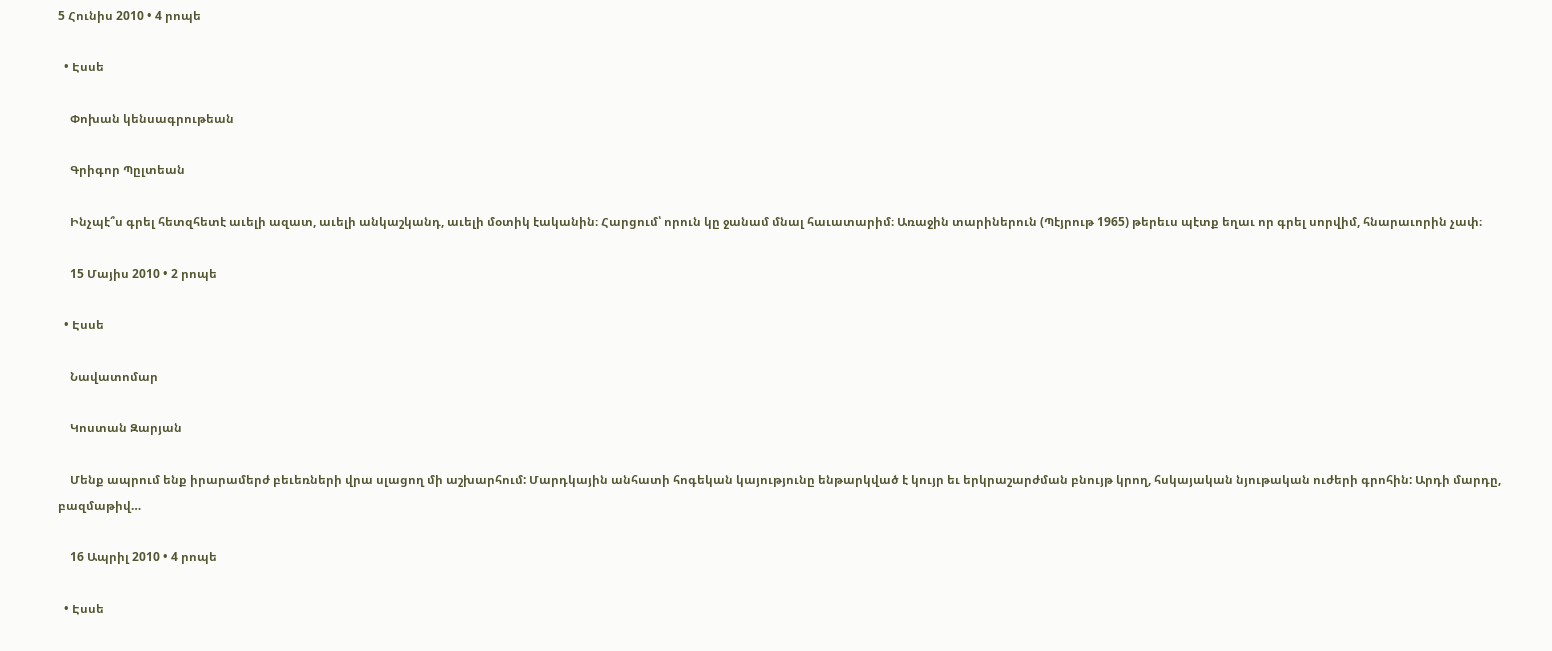5 Հունիս 2010 • 4 րոպե

  • Էսսե

    Փոխան կենսագրութեան

    Գրիգոր Պըլտեան

    Ինչպէ՞ս գրել հետզհետէ աւելի ազատ, աւելի անկաշկանդ, աւելի մօտիկ էականին։ Հարցում՝ որուն կը ջանամ մնալ հաւատարիմ։ Առաջին տարիներուն (Պէյրութ 1965) թերեւս պէտք եղաւ որ գրել սորվիմ, հնարաւորին չափ։

    15 Մայիս 2010 • 2 րոպե

  • Էսսե

    Նավատոմար

    Կոստան Զարյան

    Մենք ապրում ենք իրարամերժ բեւեռների վրա սլացող մի աշխարհում: Մարդկային անհատի հոգեկան կայությունը ենթարկված է կույր եւ երկրաշարժման բնույթ կրող, հսկայական նյութական ուժերի գրոհին: Արդի մարդը, բազմաթիվ…

    16 Ապրիլ 2010 • 4 րոպե

  • Էսսե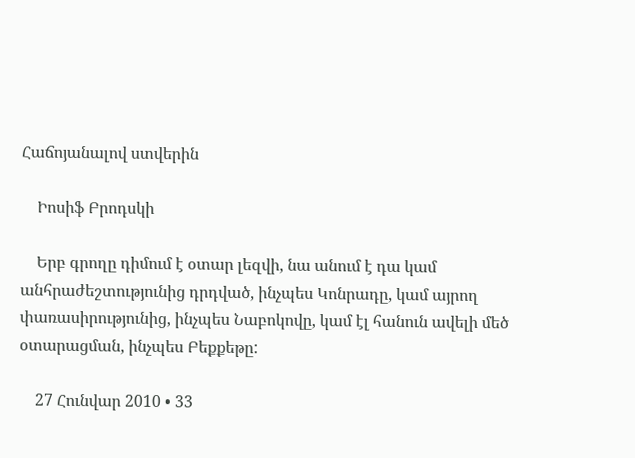Հաճոյանալով ստվերին

    Իոսիֆ Բրոդսկի

    Երբ գրողը դիմում է օտար լեզվի, նա անում է դա կամ անհրաժեշտությունից դրդված, ինչպես Կոնրադը, կամ այրող փառասիրությունից, ինչպես Նաբոկովը, կամ էլ հանուն ավելի մեծ օտարացման, ինչպես Բեքքեթը:

    27 Հունվար 2010 • 33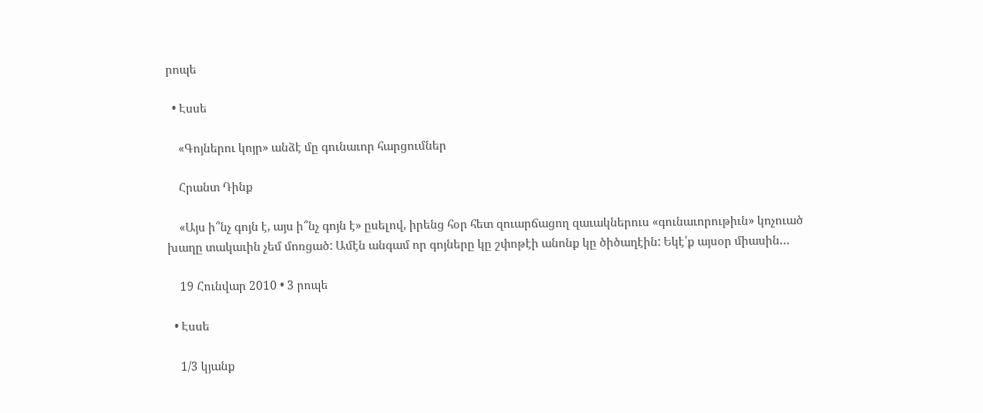րոպե

  • Էսսե

    «Գոյներու կոյր» անձէ մը գունաւոր հարցումներ

    Հրանտ Դինք

    «Այս ի՞նչ գոյն է, այս ի՞նչ գոյն է» ըսելով, իրենց հօր հետ զուարճացող զաւակներուս «գունաւորութիւն» կոչուած խաղը տակաւին չեմ մոռցած: Ամէն անգամ որ գոյները կը շփոթէի անոնք կը ծիծաղէին: Եկէ՛ք այսօր միասին…

    19 Հունվար 2010 • 3 րոպե

  • Էսսե

    1/3 կյանք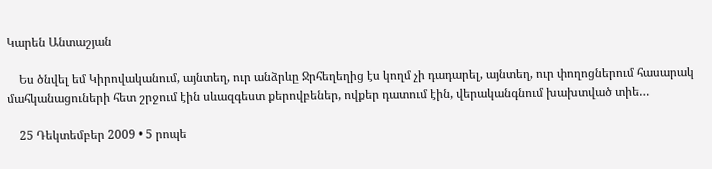Կարեն Անտաշյան

    Ես ծնվել եմ Կիրովականում, այնտեղ, ուր անձրևը Ջրհեղեղից էս կողմ չի դադարել, այնտեղ, ուր փողոցներում հասարակ մահկանացուների հետ շրջում էին սևազգեստ քերովբեներ, ովքեր դատում էին, վերականգնում խախտված տիե…

    25 Դեկտեմբեր 2009 • 5 րոպե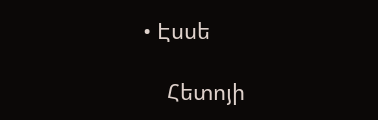• Էսսե

    Հետոյի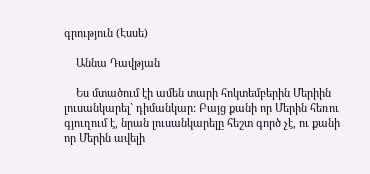գրություն (Էսսե)

    Աննա Դավթյան

    Ես մտածում էի ամեն տարի հոկտեմբերին Մերիին լուսանկարել` դիմանկար: Բայց քանի որ Մերին հեռու գյուղում է, նրան լուսանկարելը հեշտ գործ չէ, ու քանի որ Մերին ավելի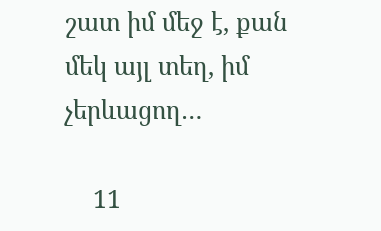շատ իմ մեջ է, քան մեկ այլ տեղ, իմ չերևացող…

    11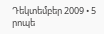Դեկտեմբեր 2009 • 5 րոպե